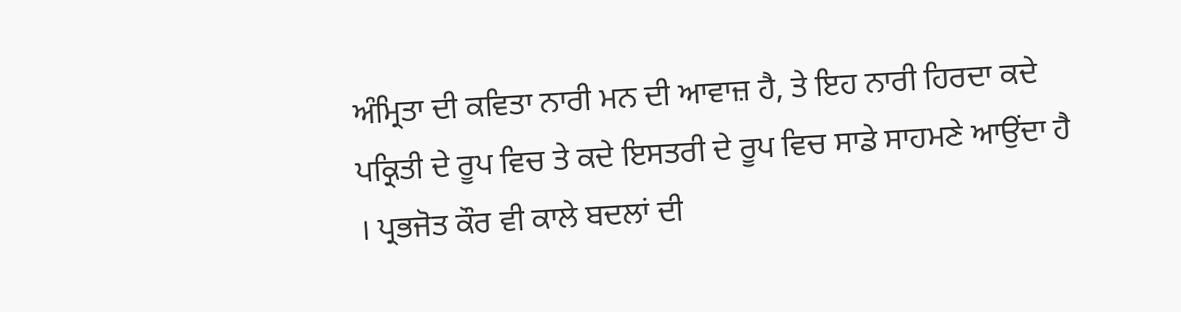ਅੰਮ੍ਰਿਤਾ ਦੀ ਕਵਿਤਾ ਨਾਰੀ ਮਨ ਦੀ ਆਵਾਜ਼ ਹੈ, ਤੇ ਇਹ ਨਾਰੀ ਹਿਰਦਾ ਕਦੇ ਪਕ੍ਰਿਤੀ ਦੇ ਰੂਪ ਵਿਚ ਤੇ ਕਦੇ ਇਸਤਰੀ ਦੇ ਰੂਪ ਵਿਚ ਸਾਡੇ ਸਾਹਮਣੇ ਆਉਂਦਾ ਹੈ । ਪ੍ਰਭਜੋਤ ਕੌਰ ਵੀ ਕਾਲੇ ਬਦਲਾਂ ਦੀ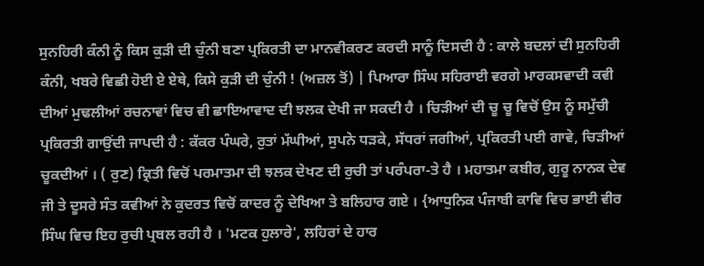ਸੁਨਹਿਰੀ ਕੰਨੀ ਨੂੰ ਕਿਸ ਕੁੜੀ ਦੀ ਚੁੰਨੀ ਬਣਾ ਪ੍ਰਕਿਰਤੀ ਦਾ ਮਾਨਵੀਕਰਣ ਕਰਦੀ ਸਾਨੂੰ ਦਿਸਦੀ ਹੈ : ਕਾਲੇ ਬਦਲਾਂ ਦੀ ਸੁਨਹਿਰੀ ਕੰਨੀ, ਖਬਰੇ ਵਿਛੀ ਹੋਈ ਏ ਏਥੇ, ਕਿਸੇ ਕੁੜੀ ਦੀ ਚੁੰਨੀ ! (ਅਜ਼ਲ ਤੋਂ) | ਪਿਆਰਾ ਸਿੰਘ ਸਹਿਰਾਈ ਵਰਗੇ ਮਾਰਕਸਵਾਦੀ ਕਵੀ ਦੀਆਂ ਮੁਢਲੀਆਂ ਰਚਨਾਵਾਂ ਵਿਚ ਵੀ ਛਾਇਆਵਾਦ ਦੀ ਝਲਕ ਦੇਖੀ ਜਾ ਸਕਦੀ ਹੈ । ਚਿੜੀਆਂ ਦੀ ਚੂ ਚੂ ਵਿਚੋਂ ਉਸ ਨੂੰ ਸਮੁੱਚੀ ਪ੍ਰਕਿਰਤੀ ਗਾਉਂਦੀ ਜਾਪਦੀ ਹੈ : ਕੱਕਰ ਪੰਘਰੇ, ਰੁਤਾਂ ਮੱਘੀਆਂ, ਸੁਪਨੇ ਧੜਕੇ, ਸੱਧਰਾਂ ਜਗੀਆਂ, ਪ੍ਰਕਿਰਤੀ ਪਈ ਗਾਵੇ, ਚਿੜੀਆਂ ਚੂਕਦੀਆਂ । ( ਰੁਣ) ਕ੍ਰਿਤੀ ਵਿਚੋਂ ਪਰਮਾਤਮਾ ਦੀ ਝਲਕ ਦੇਖਣ ਦੀ ਰੁਚੀ ਤਾਂ ਪਰੰਪਰਾ-ਤੇ ਹੈ । ਮਹਾਤਮਾ ਕਬੀਰ, ਗੁਰੂ ਨਾਨਕ ਦੇਵ ਜੀ ਤੇ ਦੂਸਰੇ ਸੰਤ ਕਵੀਆਂ ਨੇ ਕੁਦਰਤ ਵਿਚੋਂ ਕਾਦਰ ਨੂੰ ਦੇਖਿਆ ਤੇ ਬਲਿਹਾਰ ਗਏ । {ਆਧੁਨਿਕ ਪੰਜਾਬੀ ਕਾਵਿ ਵਿਚ ਭਾਈ ਵੀਰ ਸਿੰਘ ਵਿਚ ਇਹ ਰੁਚੀ ਪ੍ਰਬਲ ਰਹੀ ਹੈ । 'ਮਟਕ ਹੁਲਾਰੇ', ਲਹਿਰਾਂ ਦੇ ਹਾਰ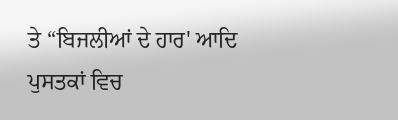ਤੇ “ਬਿਜਲੀਆਂ ਦੇ ਹਾਰ' ਆਦਿ ਪੁਸਤਕਾਂ ਵਿਚ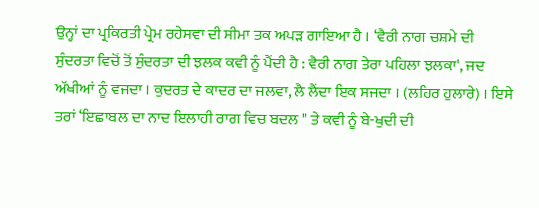ਉਨ੍ਹਾਂ ਦਾ ਪ੍ਰਕਿਰਤੀ ਪ੍ਰੇਮ ਰਹੇਸਵਾ ਦੀ ਸੀਮਾ ਤਕ ਅਪੜ ਗਾਇਆ ਹੈ । ‘ਵੈਰੀ ਨਾਗ ਚਸ਼ਮੇ ਦੀ ਸੁੰਦਰਤਾ ਵਿਚੋਂ ਤੋਂ ਸੁੰਦਰਤਾ ਦੀ ਝਲਕ ਕਵੀ ਨੂੰ ਪੈਂਦੀ ਹੈ : ਵੈਰੀ ਨਾਗ ਤੇਰਾ ਪਹਿਲਾ ਝਲਕਾ', ਜਦ ਅੱਖੀਆਂ ਨੂੰ ਵਜਦਾ । ਕੁਦਰਤ ਦੇ ਕਾਦਰ ਦਾ ਜਲਵਾ, ਲੈ ਲੈਂਦਾ ਇਕ ਸਜਦਾ । (ਲਹਿਰ ਹੁਲਾਰੇ) । ਇਸੇ ਤਰਾਂ ‘ਇਛਾਬਲ ਦਾ ਨਾਦ ਇਲਾਹੀ ਰਾਗ ਵਿਚ ਬਦਲ " ਤੇ ਕਵੀ ਨੂੰ ਬੇ-ਖੁਦੀ ਦੀ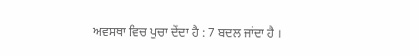ਅਵਸਥਾ ਵਿਚ ਪੁਚਾ ਦੇਂਦਾ ਹੈ : 7 ਬਦਲ ਜਾਂਦਾ ਹੈ ।